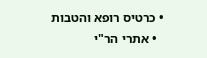• כרטיס רופא והטבות
  • אתרי הר"י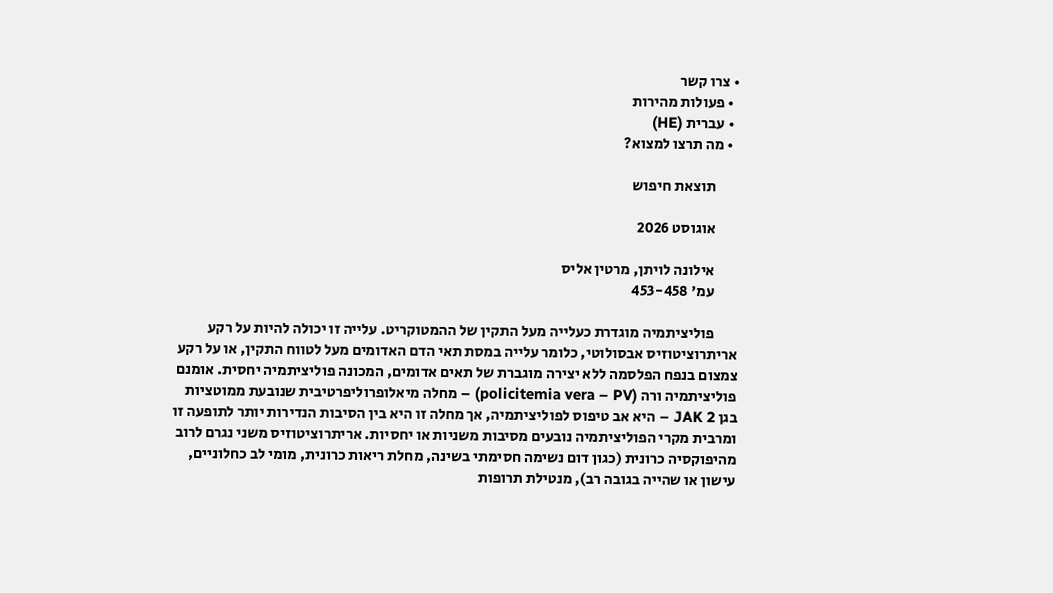• צרו קשר
  • פעולות מהירות
  • עברית (HE)
  • מה תרצו למצוא?

        תוצאת חיפוש

        אוגוסט 2026

        אילונה לויתן, מרטין אליס
        עמ' 453-458

        פוליציתמיה מוגדרת כעלייה מעל התקין של ההמטוקריט. עלייה זו יכולה להיות על רקע אריתרוציטוזיס אבסולוטי, כלומר עלייה במסת תאי הדם האדומים מעל לטווח התקין, או על רקע צמצום בנפח הפלסמה ללא יצירה מוגברת של תאים אדומים, המכונה פוליציתמיה יחסית. אומנם  פוליציתמיה ורה (policitemia vera – PV) – מחלה מיאלופרוליפרטיבית שנובעת ממוטציות בגן JAK 2 – היא אב טיפוס לפוליציתמיה, אך מחלה זו היא בין הסיבות הנדירות יותר לתופעה זו ומרבית מקרי הפוליציתמיה נובעים מסיבות משניות או יחסיות. אריתרוציטוזיס משני נגרם לרוב מהיפוקסיה כרונית (כגון דום נשימה חסימתי בשינה, מחלת ריאות כרונית, מומי לב כחלוניים, עישון או שהייה בגובה רב), מנטילת תרופות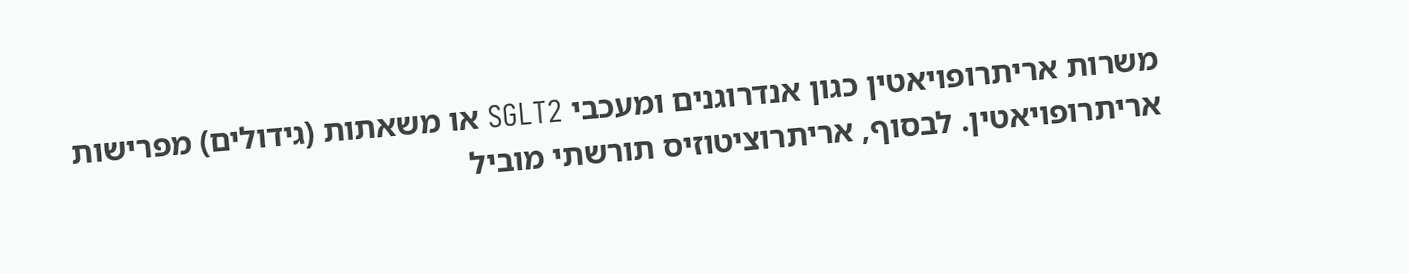משרות אריתרופויאטין כגון אנדרוגנים ומעכבי SGLT2 או משאתות (גידולים) מפרישות אריתרופויאטין. לבסוף, אריתרוציטוזיס תורשתי מוביל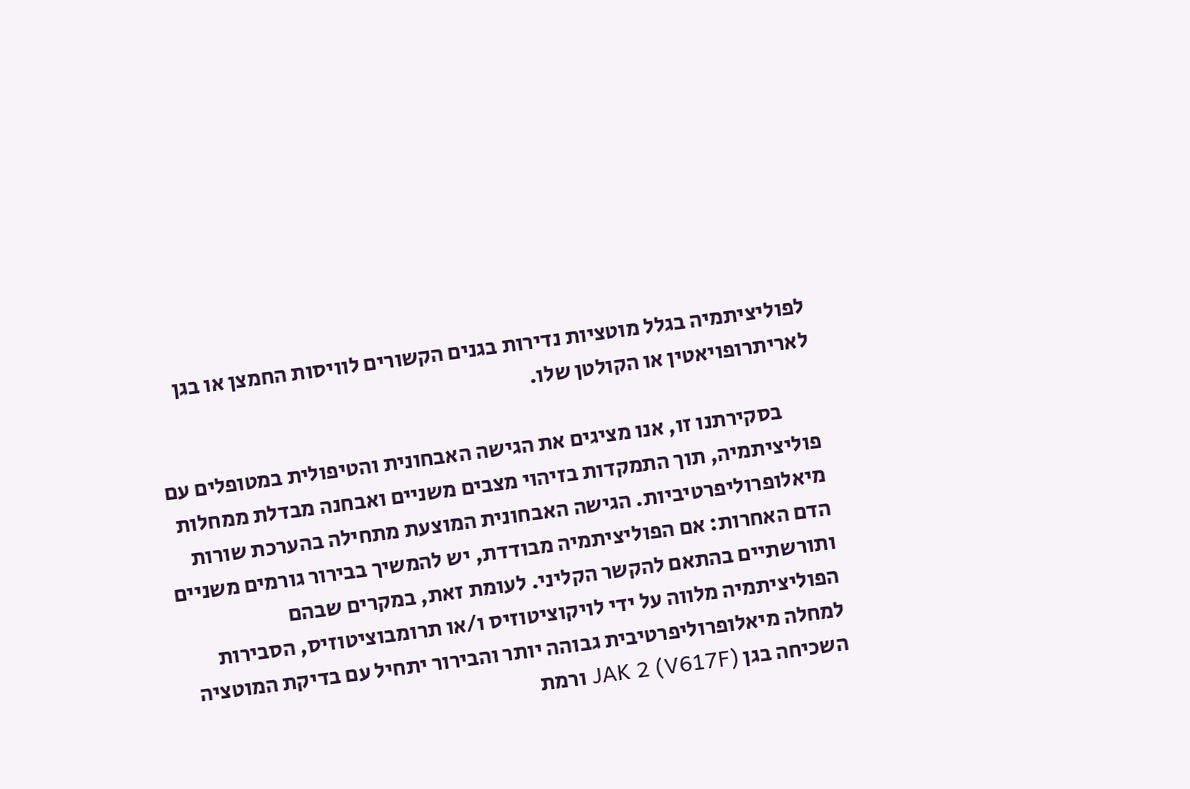לפוליציתמיה בגלל מוטציות נדירות בגנים הקשורים לוויסות החמצן או בגן לאריתרופויאטין או הקולטן שלו.

        בסקירתנו זו, אנו מציגים את הגישה האבחונית והטיפולית במטופלים עם פוליציתמיה, תוך התמקדות בזיהוי מצבים משניים ואבחנה מבדלת ממחלות מיאלופרוליפרטיביות. הגישה האבחונית המוצעת מתחילה בהערכת שורות הדם האחרות: אם הפוליציתמיה מבודדת, יש להמשיך בבירור גורמים משניים ותורשתיים בהתאם להקשר הקליני. לעומת זאת, במקרים שבהם הפוליציתמיה מלווה על ידי לויקוציטוזיס ו/או תרומבוציטוזיס, הסבירות למחלה מיאלופרוליפרטיבית גבוהה יותר והבירור יתחיל עם בדיקת המוטציה השכיחה בגן JAK 2 (V617F) ורמת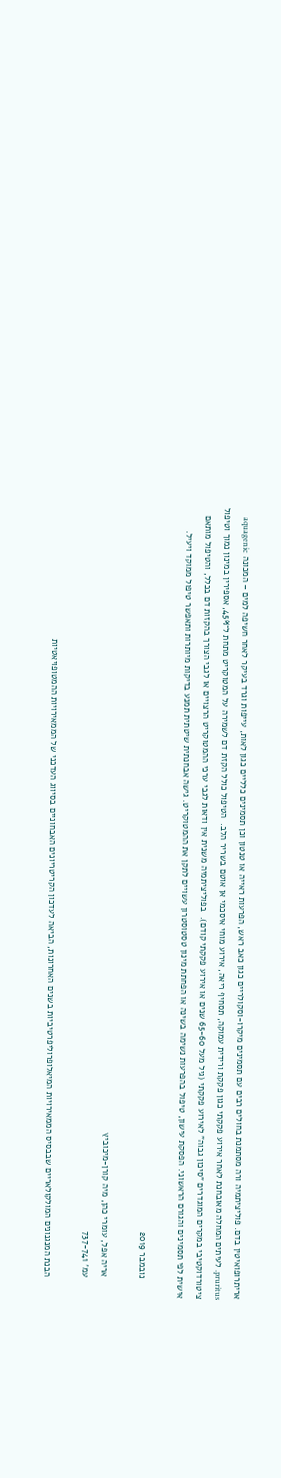אריתרופואיטין בדם. פוליציתמיה ורה מסתמנת בחולים רבים עם תסמינים מיקרו-וסקולריים כגון כאב ראש, הפרעות ראייה או טנטון וכן תסמינים כלליים כגון לאות, עייפות וגרד בעיקר לאחר חשיפה למים – המכונה aquagenic pruritus. לעיתים המחלה מאובחנת לאחר אירוע פקקתי כגון פקקת ורידית עמוקה, תסחיף ריאה, אירוע מוחי איסכמי אן אוטם בשריר הלב.  הטיפול כולל הקזת דם לשמירה על המטוקריט מתחת ל־45%, אספירין במינון נמוך וטיפול ציטורדוקטיבי במקרים המוגדרים "סיכון גבוה" לאירוע פקקתי (גיל מעל 65-60 שנים או אירוע פקקתי קודם).  בפוליציתמיה משנית אין ודאות לגבי ערכי ההמטוקריט הרצויים או לגבי הצורך בהקזות דם בכלל, והטיפול מותאם אישית לפי תסמינים והגורם הראשוני. הפסקת עישון, טיפול בהפרעות נשימה בשינה או הפחתת מינון טסטוסטרון עשויים לתקן את ההמטוקריט. גישה אבחנתית שיטתית תמנע בדיקות מיותרות ותאפשר טיפול ממוקד ויעיל.

        נובמבר 2019

        אריה אפל, עומרי כהן, מיה קורן-מיכוביץ
        עמ' 737-741

        הבנת המנגנונים המולקולאריים שבבסיס הממאירויות המיאלופרוליפרטיביות בשנים האחרונות, הביאה לעדכון הקריטריונים האבחוניים בסיווג העדכני של הממאירויות ההמטופויאטיות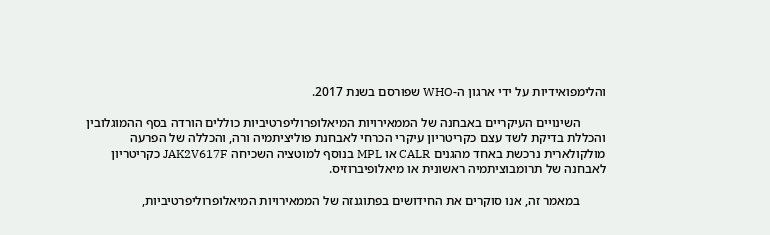והלימפואידיות על ידי ארגון ה-WHO שפורסם בשנת 2017.

        השינויים העיקריים באבחנה של הממאירויות המיאלופרוליפרטיביות כוללים הורדה בסף ההמוגלובין והכללת בדיקת לשד עצם כקריטריון עיקרי הכרחי לאבחנת פוליציתמיה ורה, והכללה של הפרעה מולקולארית נרכשת באחד מהגנים CALR או MPL בנוסף למוטציה השכיחה JAK2V617F כקריטריון לאבחנה של תרומבוציתמיה ראשונית או מיאלופיברוזיס.

        במאמר זה, אנו סוקרים את החידושים בפתוגנזה של הממאירויות המיאלופרוליפרטיביות,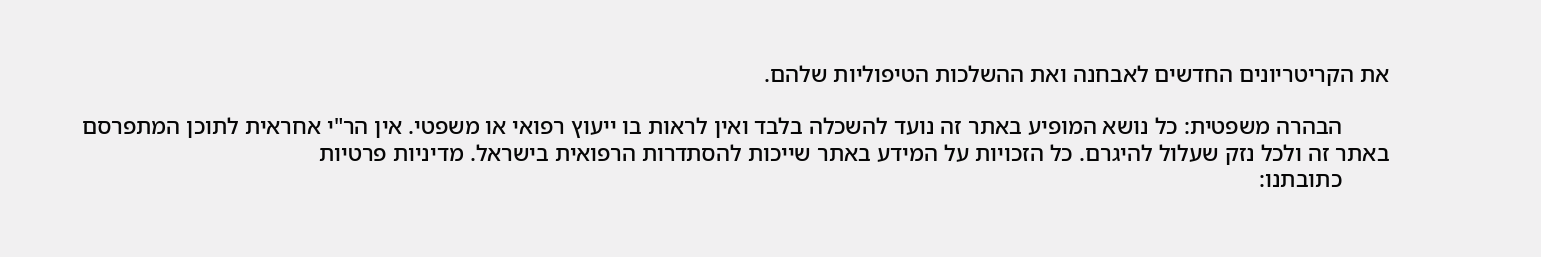את הקריטריונים החדשים לאבחנה ואת ההשלכות הטיפוליות שלהם.

        הבהרה משפטית: כל נושא המופיע באתר זה נועד להשכלה בלבד ואין לראות בו ייעוץ רפואי או משפטי. אין הר"י אחראית לתוכן המתפרסם באתר זה ולכל נזק שעלול להיגרם. כל הזכויות על המידע באתר שייכות להסתדרות הרפואית בישראל. מדיניות פרטיות
        כתובתנו: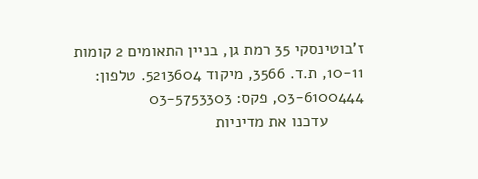ז'בוטינסקי 35 רמת גן, בניין התאומים 2 קומות 10-11, ת.ד. 3566, מיקוד 5213604. טלפון: 03-6100444, פקס: 03-5753303
        עדכנו את מדיניות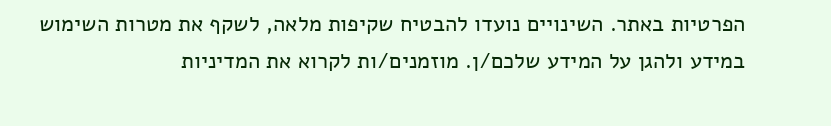הפרטיות באתר. השינויים נועדו להבטיח שקיפות מלאה, לשקף את מטרות השימוש במידע ולהגן על המידע שלכם/ן. מוזמנים/ות לקרוא את המדיניות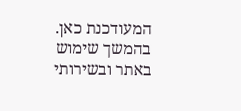המעודכנת כאן. בהמשך שימוש באתר ובשירותי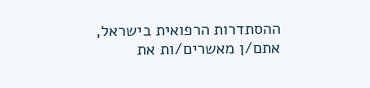ההסתדרות הרפואית בישראל, אתם/ן מאשרים/ות את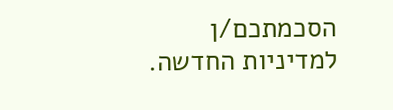הסכמתכם/ן למדיניות החדשה.